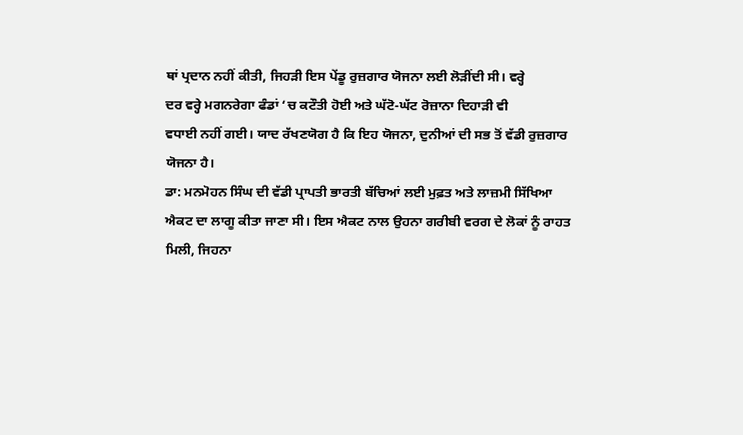ਥਾਂ ਪ੍ਰਦਾਨ ਨਹੀਂ ਕੀਤੀ, ਜਿਹੜੀ ਇਸ ਪੇਂਡੂ ਰੁਜ਼ਗਾਰ ਯੋਜਨਾ ਲਈ ਲੋੜੀਂਦੀ ਸੀ। ਵਰ੍ਹੇ
ਦਰ ਵਰ੍ਹੇ ਮਗਨਰੇਗਾ ਫੰਡਾਂ ‘ਚ ਕਟੌਤੀ ਹੋਈ ਅਤੇ ਘੱਟੋ-ਘੱਟ ਰੋਜ਼ਾਨਾ ਦਿਹਾੜੀ ਵੀ
ਵਧਾਈ ਨਹੀਂ ਗਈ। ਯਾਦ ਰੱਖਣਯੋਗ ਹੈ ਕਿ ਇਹ ਯੋਜਨਾ, ਦੁਨੀਆਂ ਦੀ ਸਭ ਤੋਂ ਵੱਡੀ ਰੁਜ਼ਗਾਰ
ਯੋਜਨਾ ਹੈ।
ਡਾ: ਮਨਮੋਹਨ ਸਿੰਘ ਦੀ ਵੱਡੀ ਪ੍ਰਾਪਤੀ ਭਾਰਤੀ ਬੱਚਿਆਂ ਲਈ ਮੁਫ਼ਤ ਅਤੇ ਲਾਜ਼ਮੀ ਸਿੱਖਿਆ
ਐਕਟ ਦਾ ਲਾਗੂ ਕੀਤਾ ਜਾਣਾ ਸੀ। ਇਸ ਐਕਟ ਨਾਲ ਉਹਨਾ ਗਰੀਬੀ ਵਰਗ ਦੇ ਲੋਕਾਂ ਨੂੰ ਰਾਹਤ
ਮਿਲੀ, ਜਿਹਨਾ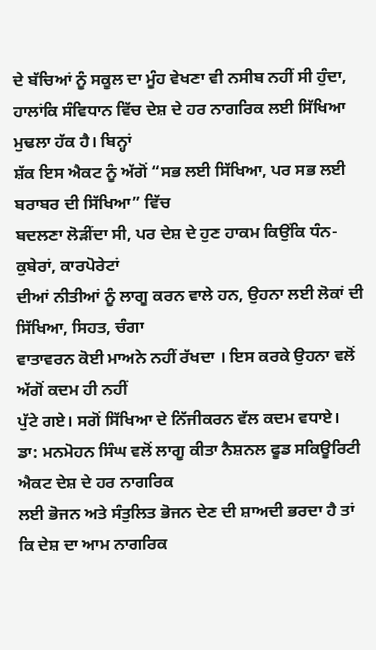ਦੇ ਬੱਚਿਆਂ ਨੂੰ ਸਕੂਲ ਦਾ ਮੂੰਹ ਵੇਖਣਾ ਵੀ ਨਸੀਬ ਨਹੀਂ ਸੀ ਹੁੰਦਾ,
ਹਾਲਾਂਕਿ ਸੰਵਿਧਾਨ ਵਿੱਚ ਦੇਸ਼ ਦੇ ਹਰ ਨਾਗਰਿਕ ਲਈ ਸਿੱਖਿਆ ਮੁਢਲਾ ਹੱਕ ਹੈ। ਬਿਨ੍ਹਾਂ
ਸ਼ੱਕ ਇਸ ਐਕਟ ਨੂੰ ਅੱਗੋਂ “ਸਭ ਲਈ ਸਿੱਖਿਆ, ਪਰ ਸਭ ਲਈ ਬਰਾਬਰ ਦੀ ਸਿੱਖਿਆ” ਵਿੱਚ
ਬਦਲਣਾ ਲੋੜੀਂਦਾ ਸੀ, ਪਰ ਦੇਸ਼ ਦੇ ਹੁਣ ਹਾਕਮ ਕਿਉਂਕਿ ਧੰਨ-ਕੁਬੇਰਾਂ, ਕਾਰਪੋਰੇਟਾਂ
ਦੀਆਂ ਨੀਤੀਆਂ ਨੂੰ ਲਾਗੂ ਕਰਨ ਵਾਲੇ ਹਨ, ਉਹਨਾ ਲਈ ਲੋਕਾਂ ਦੀ ਸਿੱਖਿਆ, ਸਿਹਤ, ਚੰਗਾ
ਵਾਤਾਵਰਨ ਕੋਈ ਮਾਅਨੇ ਨਹੀਂ ਰੱਖਦਾ । ਇਸ ਕਰਕੇ ਉਹਨਾ ਵਲੋਂ ਅੱਗੋਂ ਕਦਮ ਹੀ ਨਹੀਂ
ਪੁੱਟੇ ਗਏ। ਸਗੋਂ ਸਿੱਖਿਆ ਦੇ ਨਿੱਜੀਕਰਨ ਵੱਲ ਕਦਮ ਵਧਾਏ।
ਡਾ: ਮਨਮੋਹਨ ਸਿੰਘ ਵਲੋਂ ਲਾਗੂ ਕੀਤਾ ਨੈਸ਼ਨਲ ਫੂਡ ਸਕਿਊਰਿਟੀ ਐਕਟ ਦੇਸ਼ ਦੇ ਹਰ ਨਾਗਰਿਕ
ਲਈ ਭੋਜਨ ਅਤੇ ਸੰਤੁਲਿਤ ਭੋਜਨ ਦੇਣ ਦੀ ਸ਼ਾਅਦੀ ਭਰਦਾ ਹੈ ਤਾਂ ਕਿ ਦੇਸ਼ ਦਾ ਆਮ ਨਾਗਰਿਕ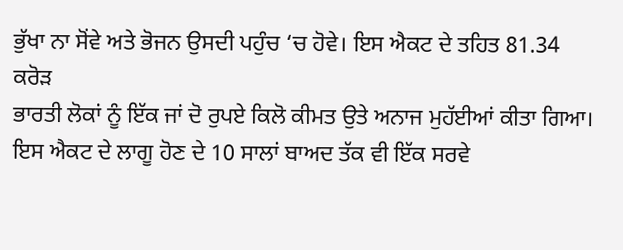ਭੁੱਖਾ ਨਾ ਸੋਂਵੇ ਅਤੇ ਭੋਜਨ ਉਸਦੀ ਪਹੁੰਚ ‘ਚ ਹੋਵੇ। ਇਸ ਐਕਟ ਦੇ ਤਹਿਤ 81.34 ਕਰੋੜ
ਭਾਰਤੀ ਲੋਕਾਂ ਨੂੰ ਇੱਕ ਜਾਂ ਦੋ ਰੁਪਏ ਕਿਲੋ ਕੀਮਤ ਉਤੇ ਅਨਾਜ ਮੁਹੱਈਆਂ ਕੀਤਾ ਗਿਆ।
ਇਸ ਐਕਟ ਦੇ ਲਾਗੂ ਹੋਣ ਦੇ 10 ਸਾਲਾਂ ਬਾਅਦ ਤੱਕ ਵੀ ਇੱਕ ਸਰਵੇ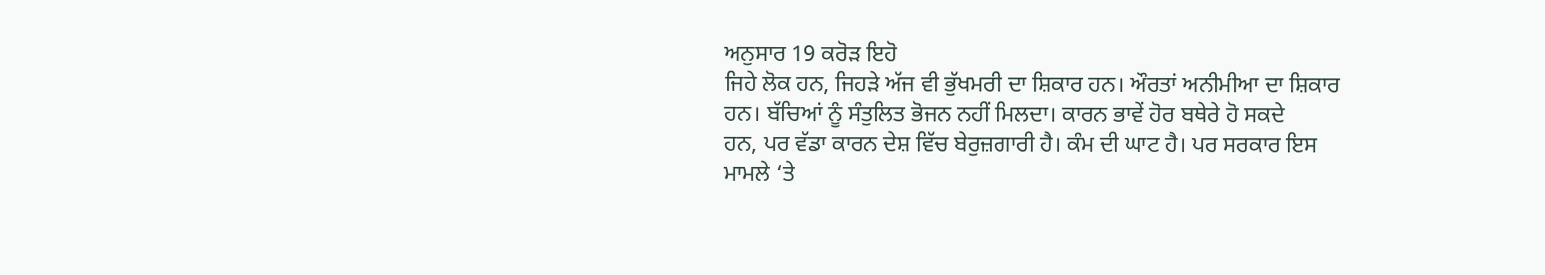ਅਨੁਸਾਰ 19 ਕਰੋੜ ਇਹੋ
ਜਿਹੇ ਲੋਕ ਹਨ, ਜਿਹੜੇ ਅੱਜ ਵੀ ਭੁੱਖਮਰੀ ਦਾ ਸ਼ਿਕਾਰ ਹਨ। ਔਰਤਾਂ ਅਨੀਮੀਆ ਦਾ ਸ਼ਿਕਾਰ
ਹਨ। ਬੱਚਿਆਂ ਨੂੰ ਸੰਤੁਲਿਤ ਭੋਜਨ ਨਹੀਂ ਮਿਲਦਾ। ਕਾਰਨ ਭਾਵੇਂ ਹੋਰ ਬਥੇਰੇ ਹੋ ਸਕਦੇ
ਹਨ, ਪਰ ਵੱਡਾ ਕਾਰਨ ਦੇਸ਼ ਵਿੱਚ ਬੇਰੁਜ਼ਗਾਰੀ ਹੈ। ਕੰਮ ਦੀ ਘਾਟ ਹੈ। ਪਰ ਸਰਕਾਰ ਇਸ
ਮਾਮਲੇ ‘ਤੇ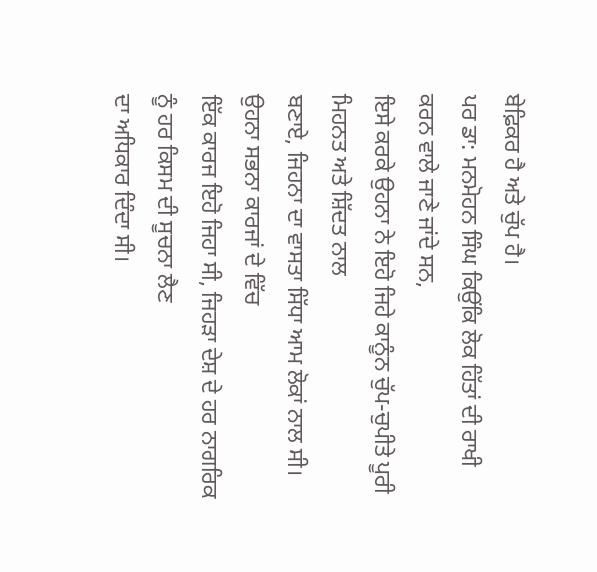ਬੇਫ਼ਿਕਰ ਹੈ ਅਤੇ ਚੁੱਪ ਹੈ।
ਪਰ ਡਾ: ਮਨਮੋਹਨ ਸਿੰਘ ਕਿਉਂਕਿ ਲੋਕ ਹਿੱਤਾਂ ਦੀ ਰਾਖੀ ਕਰਨ ਵਾਲੇ ਜਾਣੇ ਜਾਂਦੇ ਸਨ,
ਇਸੇ ਕਰਕੇ ਉਹਨਾ ਨੇ ਇਹੋ ਜਿਹੇ ਕਾਨੂੰਨ ਚੁੱਪ-ਚੁਪੀਤੇ ਪੂਰੀ ਮਿਹਨਤ ਅਤੇ ਸ਼ਿੱਦਤ ਨਾਲ
ਬਣਾਏ, ਜਿਹਨਾ ਦਾ ਵਾਸਤਾ ਸਿੱਧਾ ਆਮ ਲੋਕਾਂ ਨਾਲ ਸੀ। ਉਹਨਾ ਸਭਨਾ ਕਾਰਜਾਂ ਦੇ ਵਿੱਚ
ਇੱਕ ਕਾਰਜ ਇਹੋ ਜਿਹਾ ਸੀ, ਜਿਹੜਾ ਦੇਸ਼ ਦੇ ਹਰ ਨਾਗਰਿਕ ਨੂੰ ਹਰ ਕਿਸਮ ਦੀ ਸੂਚਨਾ ਲੈਣ
ਦਾ ਅਧਿਕਾਰ ਦਿੰਦਾ ਸੀ।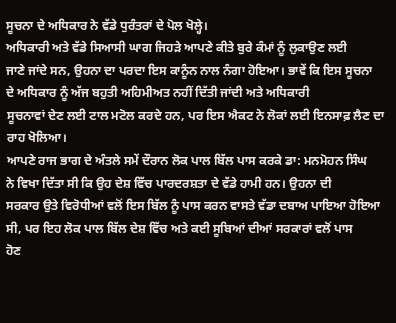ਸੂਚਨਾ ਦੇ ਅਧਿਕਾਰ ਨੇ ਵੱਡੇ ਧੁਰੰਤਰਾਂ ਦੇ ਪੋਲ ਖੋਲ੍ਹੇ।
ਅਧਿਕਾਰੀ ਅਤੇ ਵੱਡੇ ਸਿਆਸੀ ਘਾਗ ਜਿਹੜੇ ਆਪਣੇ ਕੀਤੇ ਬੁਰੇ ਕੰਮਾਂ ਨੂੰ ਲੁਕਾਉਣ ਲਈ
ਜਾਣੇ ਜਾਂਦੇ ਸਨ, ਉਹਨਾ ਦਾ ਪਰਦਾ ਇਸ ਕਾਨੂੰਨ ਨਾਲ ਨੰਗਾ ਹੋਇਆ। ਭਾਵੇਂ ਕਿ ਇਸ ਸੂਚਨਾ
ਦੇ ਅਧਿਕਾਰ ਨੂੰ ਅੱਜ ਬਹੁਤੀ ਅਹਿਮੀਅਤ ਨਹੀਂ ਦਿੱਤੀ ਜਾਂਦੀ ਅਤੇ ਅਧਿਕਾਰੀ
ਸੂਚਨਾਵਾਂ ਦੇਣ ਲਈ ਟਾਲ ਮਟੋਲ ਕਰਦੇ ਹਨ, ਪਰ ਇਸ ਐਕਟ ਨੇ ਲੋਕਾਂ ਲਈ ਇਨਸਾਫ਼ ਲੈਣ ਦਾ
ਰਾਹ ਖੋਲਿਆ।
ਆਪਣੇ ਰਾਜ ਭਾਗ ਦੇ ਅੰਤਲੇ ਸਮੇਂ ਦੌਰਾਨ ਲੋਕ ਪਾਲ ਬਿੱਲ ਪਾਸ ਕਰਕੇ ਡਾ: ਮਨਮੋਹਨ ਸਿੰਘ
ਨੇ ਵਿਖਾ ਦਿੱਤਾ ਸੀ ਕਿ ਉਹ ਦੇਸ਼ ਵਿੱਚ ਪਾਰਦਰਸ਼ਤਾ ਦੇ ਵੱਡੇ ਹਾਮੀ ਹਨ। ਉਹਨਾ ਦੀ
ਸਰਕਾਰ ਉਤੇ ਵਿਰੋਧੀਆਂ ਵਲੋਂ ਇਸ ਬਿੱਲ ਨੂੰ ਪਾਸ ਕਰਨ ਵਾਸਤੇ ਵੱਡਾ ਦਬਾਅ ਪਾਇਆ ਹੋਇਆ
ਸੀ, ਪਰ ਇਹ ਲੋਕ ਪਾਲ ਬਿੱਲ ਦੇਸ਼ ਵਿੱਚ ਅਤੇ ਕਈ ਸੂਬਿਆਂ ਦੀਆਂ ਸਰਕਾਰਾਂ ਵਲੋਂ ਪਾਸ
ਹੋਣ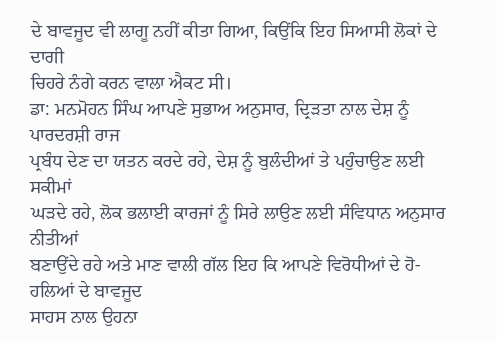ਦੇ ਬਾਵਜੂਦ ਵੀ ਲਾਗੂ ਨਹੀਂ ਕੀਤਾ ਗਿਆ, ਕਿਉਂਕਿ ਇਹ ਸਿਆਸੀ ਲੋਕਾਂ ਦੇ ਦਾਗੀ
ਚਿਹਰੇ ਨੰਗੇ ਕਰਨ ਵਾਲਾ ਐਕਟ ਸੀ।
ਡਾ: ਮਨਮੋਹਨ ਸਿੰਘ ਆਪਣੇ ਸੁਭਾਅ ਅਨੁਸਾਰ, ਦ੍ਰਿੜਤਾ ਨਾਲ ਦੇਸ਼ ਨੂੰ ਪਾਰਦਰਸ਼ੀ ਰਾਜ
ਪ੍ਰਬੰਧ ਦੇਣ ਦਾ ਯਤਨ ਕਰਦੇ ਰਹੇ, ਦੇਸ਼ ਨੂੰ ਬੁਲੰਦੀਆਂ ਤੇ ਪਹੁੰਚਾਉਣ ਲਈ ਸਕੀਮਾਂ
ਘੜਦੇ ਰਹੇ, ਲੋਕ ਭਲਾਈ ਕਾਰਜਾਂ ਨੂੰ ਸਿਰੇ ਲਾਉਣ ਲਈ ਸੰਵਿਧਾਨ ਅਨੁਸਾਰ ਨੀਤੀਆਂ
ਬਣਾਉਂਦੇ ਰਹੇ ਅਤੇ ਮਾਣ ਵਾਲੀ ਗੱਲ ਇਹ ਕਿ ਆਪਣੇ ਵਿਰੋਧੀਆਂ ਦੇ ਹੋ-ਹਲਿਆਂ ਦੇ ਬਾਵਜੂਦ
ਸਾਹਸ ਨਾਲ ਉਹਨਾ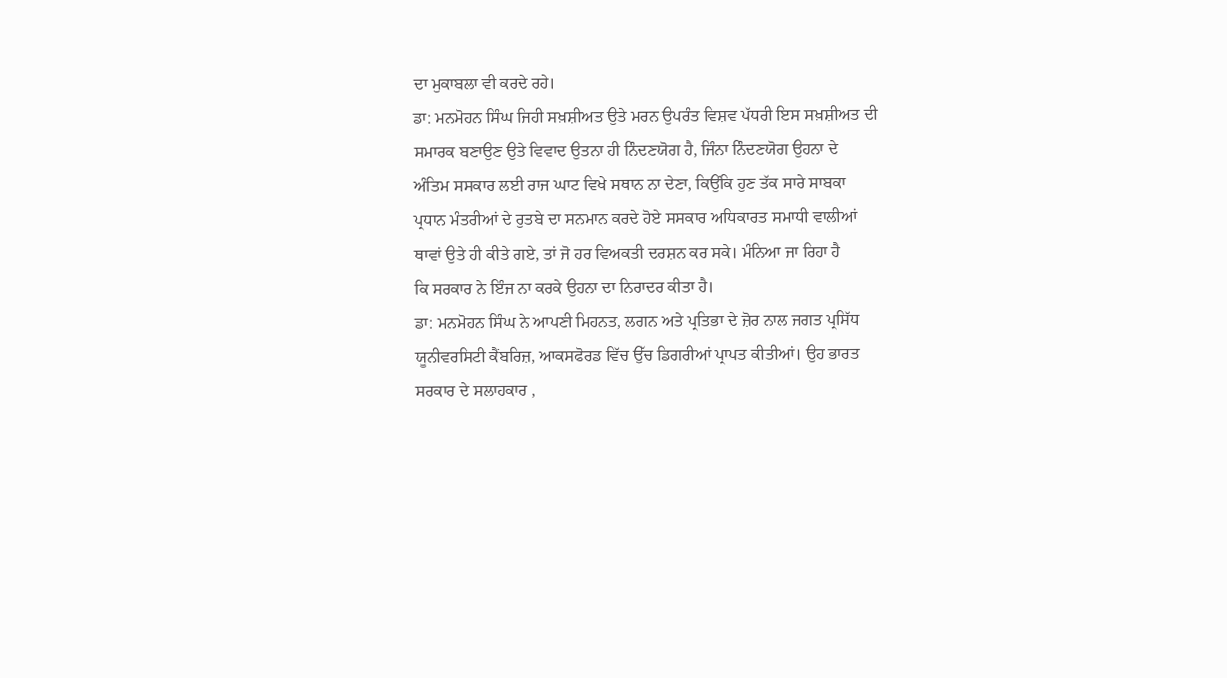ਦਾ ਮੁਕਾਬਲਾ ਵੀ ਕਰਦੇ ਰਹੇ।
ਡਾ: ਮਨਮੋਹਨ ਸਿੰਘ ਜਿਹੀ ਸਖ਼ਸ਼ੀਅਤ ਉਤੇ ਮਰਨ ਉਪਰੰਤ ਵਿਸ਼ਵ ਪੱਧਰੀ ਇਸ ਸਖ਼ਸ਼ੀਅਤ ਦੀ
ਸਮਾਰਕ ਬਣਾਉਣ ਉਤੇ ਵਿਵਾਦ ਉਤਨਾ ਹੀ ਨਿੰਦਣਯੋਗ ਹੈ, ਜਿੰਨਾ ਨਿੰਦਣਯੋਗ ਉਹਨਾ ਦੇ
ਅੰਤਿਮ ਸਸਕਾਰ ਲਈ ਰਾਜ ਘਾਟ ਵਿਖੇ ਸਥਾਨ ਨਾ ਦੇਣਾ, ਕਿਉਂਕਿ ਹੁਣ ਤੱਕ ਸਾਰੇ ਸਾਬਕਾ
ਪ੍ਰਧਾਨ ਮੰਤਰੀਆਂ ਦੇ ਰੁਤਬੇ ਦਾ ਸਨਮਾਨ ਕਰਦੇ ਹੋਏ ਸਸਕਾਰ ਅਧਿਕਾਰਤ ਸਮਾਧੀ ਵਾਲੀਆਂ
ਥਾਵਾਂ ਉਤੇ ਹੀ ਕੀਤੇ ਗਏ, ਤਾਂ ਜੋ ਹਰ ਵਿਅਕਤੀ ਦਰਸ਼ਨ ਕਰ ਸਕੇ। ਮੰਨਿਆ ਜਾ ਰਿਹਾ ਹੈ
ਕਿ ਸਰਕਾਰ ਨੇ ਇੰਜ ਨਾ ਕਰਕੇ ਉਹਨਾ ਦਾ ਨਿਰਾਦਰ ਕੀਤਾ ਹੈ।
ਡਾ: ਮਨਮੋਹਨ ਸਿੰਘ ਨੇ ਆਪਣੀ ਮਿਹਨਤ, ਲਗਨ ਅਤੇ ਪ੍ਰਤਿਭਾ ਦੇ ਜ਼ੋਰ ਨਾਲ ਜਗਤ ਪ੍ਰਸਿੱਧ
ਯੂਨੀਵਰਸਿਟੀ ਕੈਂਬਰਿਜ਼, ਆਕਸਫੋਰਡ ਵਿੱਚ ਉੱਚ ਡਿਗਰੀਆਂ ਪ੍ਰਾਪਤ ਕੀਤੀਆਂ। ਉਹ ਭਾਰਤ
ਸਰਕਾਰ ਦੇ ਸਲਾਹਕਾਰ ,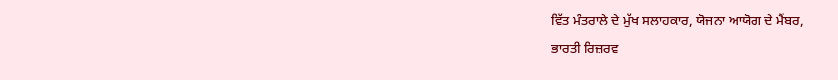ਵਿੱਤ ਮੰਤਰਾਲੇ ਦੇ ਮੁੱਖ ਸਲਾਹਕਾਰ, ਯੋਜਨਾ ਆਯੋਗ ਦੇ ਮੈਂਬਰ,
ਭਾਰਤੀ ਰਿਜ਼ਰਵ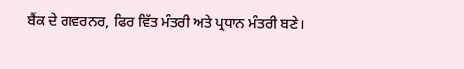ਬੈਂਕ ਦੇ ਗਵਰਨਰ, ਫਿਰ ਵਿੱਤ ਮੰਤਰੀ ਅਤੇ ਪ੍ਰਧਾਨ ਮੰਤਰੀ ਬਣੇ।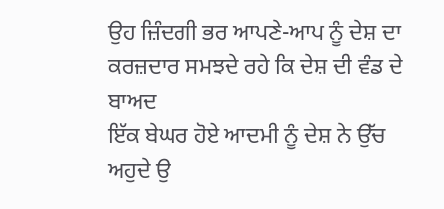ਉਹ ਜ਼ਿੰਦਗੀ ਭਰ ਆਪਣੇ-ਆਪ ਨੂੰ ਦੇਸ਼ ਦਾ ਕਰਜ਼ਦਾਰ ਸਮਝਦੇ ਰਹੇ ਕਿ ਦੇਸ਼ ਦੀ ਵੰਡ ਦੇ ਬਾਅਦ
ਇੱਕ ਬੇਘਰ ਹੋਏ ਆਦਮੀ ਨੂੰ ਦੇਸ਼ ਨੇ ਉੱਚ ਅਹੁਦੇ ਉ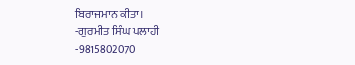ਬਿਰਾਜਮਾਨ ਕੀਤਾ।
-ਗੁਰਮੀਤ ਸਿੰਘ ਪਲਾਹੀ
-9815802070